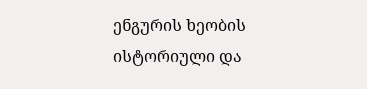ენგურის ხეობის ისტორიული და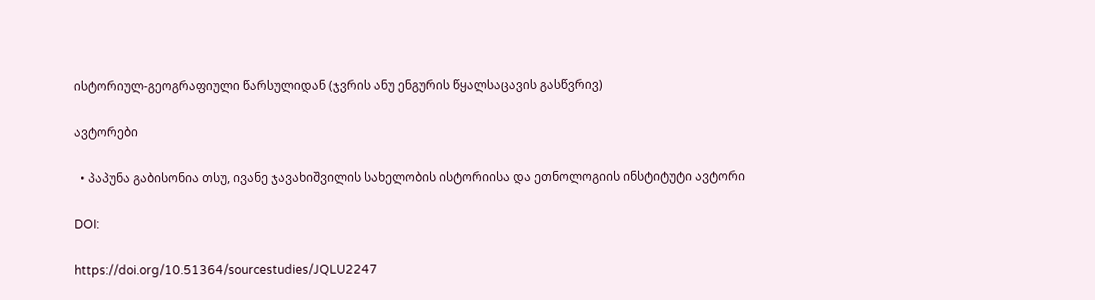ისტორიულ-გეოგრაფიული წარსულიდან (ჯვრის ანუ ენგურის წყალსაცავის გასწვრივ)

ავტორები

  • პაპუნა გაბისონია თსუ, ივანე ჯავახიშვილის სახელობის ისტორიისა და ეთნოლოგიის ინსტიტუტი ავტორი

DOI:

https://doi.org/10.51364/sourcestudies/JQLU2247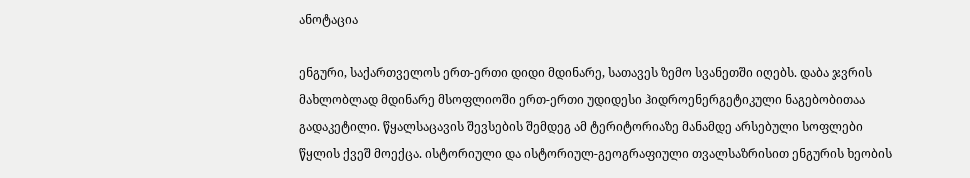ანოტაცია

ენგური, საქართველოს ერთ-ერთი დიდი მდინარე, სათავეს ზემო სვანეთში იღებს. დაბა ჯვრის მახლობლად მდინარე მსოფლიოში ერთ-ერთი უდიდესი ჰიდროენერგეტიკული ნაგებობითაა გადაკეტილი. წყალსაცავის შევსების შემდეგ ამ ტერიტორიაზე მანამდე არსებული სოფლები წყლის ქვეშ მოექცა. ისტორიული და ისტორიულ-გეოგრაფიული თვალსაზრისით ენგურის ხეობის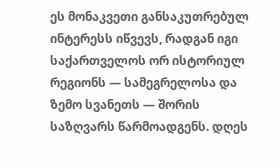ეს მონაკვეთი განსაკუთრებულ ინტერესს იწვევს, რადგან იგი საქართველოს ორ ისტორიულ რეგიონს — სამეგრელოსა და ზემო სვანეთს — შორის საზღვარს წარმოადგენს. დღეს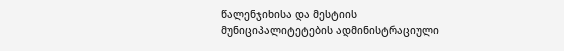წალენჯიხისა და მესტიის მუნიციპალიტეტების ადმინისტრაციული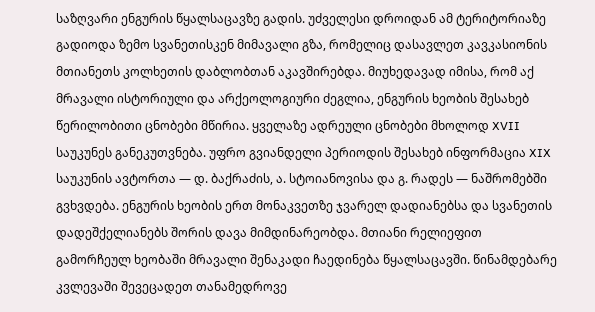საზღვარი ენგურის წყალსაცავზე გადის. უძველესი დროიდან ამ ტერიტორიაზე გადიოდა ზემო სვანეთისკენ მიმავალი გზა, რომელიც დასავლეთ კავკასიონის მთიანეთს კოლხეთის დაბლობთან აკავშირებდა. მიუხედავად იმისა, რომ აქ მრავალი ისტორიული და არქეოლოგიური ძეგლია, ენგურის ხეობის შესახებ წერილობითი ცნობები მწირია. ყველაზე ადრეული ცნობები მხოლოდ XVII საუკუნეს განეკუთვნება. უფრო გვიანდელი პერიოდის შესახებ ინფორმაცია XIX საუკუნის ავტორთა — დ. ბაქრაძის, ა. სტოიანოვისა და გ. რადეს — ნაშრომებში გვხვდება. ენგურის ხეობის ერთ მონაკვეთზე ჯვარელ დადიანებსა და სვანეთის დადეშქელიანებს შორის დავა მიმდინარეობდა. მთიანი რელიეფით გამორჩეულ ხეობაში მრავალი შენაკადი ჩაედინება წყალსაცავში. წინამდებარე კვლევაში შევეცადეთ თანამედროვე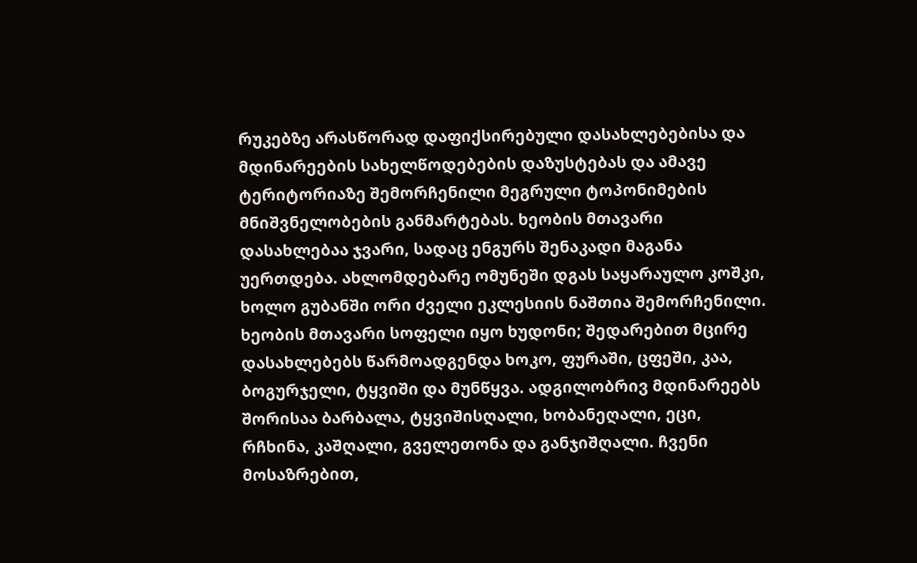რუკებზე არასწორად დაფიქსირებული დასახლებებისა და მდინარეების სახელწოდებების დაზუსტებას და ამავე ტერიტორიაზე შემორჩენილი მეგრული ტოპონიმების მნიშვნელობების განმარტებას. ხეობის მთავარი დასახლებაა ჯვარი, სადაც ენგურს შენაკადი მაგანა უერთდება. ახლომდებარე ომუნეში დგას საყარაულო კოშკი, ხოლო გუბანში ორი ძველი ეკლესიის ნაშთია შემორჩენილი. ხეობის მთავარი სოფელი იყო ხუდონი; შედარებით მცირე დასახლებებს წარმოადგენდა ხოკო, ფურაში, ცფეში, კაა, ბოგურჯელი, ტყვიში და მუნწყვა. ადგილობრივ მდინარეებს შორისაა ბარბალა, ტყვიშისღალი, ხობანეღალი, ეცი, რჩხინა, კაშღალი, გველეთონა და განჯიშღალი. ჩვენი მოსაზრებით,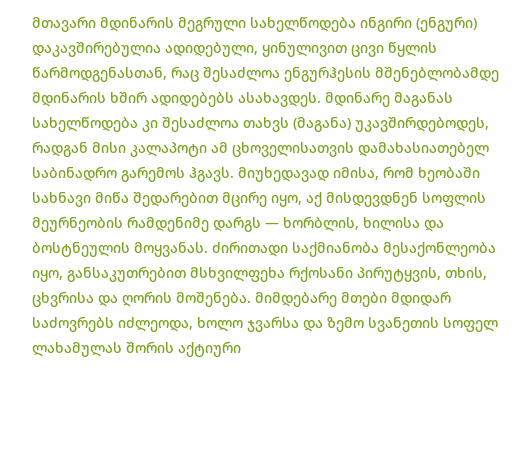მთავარი მდინარის მეგრული სახელწოდება ინგირი (ენგური) დაკავშირებულია ადიდებული, ყინულივით ცივი წყლის წარმოდგენასთან, რაც შესაძლოა ენგურჰესის მშენებლობამდე მდინარის ხშირ ადიდებებს ასახავდეს. მდინარე მაგანას სახელწოდება კი შესაძლოა თახვს (მაგანა) უკავშირდებოდეს, რადგან მისი კალაპოტი ამ ცხოველისათვის დამახასიათებელ საბინადრო გარემოს ჰგავს. მიუხედავად იმისა, რომ ხეობაში სახნავი მიწა შედარებით მცირე იყო, აქ მისდევდნენ სოფლის მეურნეობის რამდენიმე დარგს — ხორბლის, ხილისა და ბოსტნეულის მოყვანას. ძირითადი საქმიანობა მესაქონლეობა იყო, განსაკუთრებით მსხვილფეხა რქოსანი პირუტყვის, თხის, ცხვრისა და ღორის მოშენება. მიმდებარე მთები მდიდარ საძოვრებს იძლეოდა, ხოლო ჯვარსა და ზემო სვანეთის სოფელ ლახამულას შორის აქტიური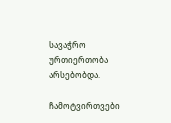სავაჭრო ურთიერთობა არსებობდა.

ჩამოტვირთვები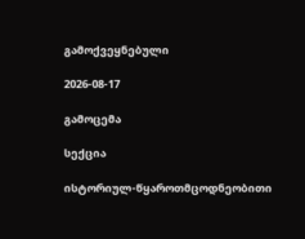გამოქვეყნებული

2026-08-17

გამოცემა

სექცია

ისტორიულ-წყაროთმცოდნეობითი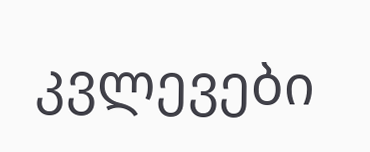კვლევები